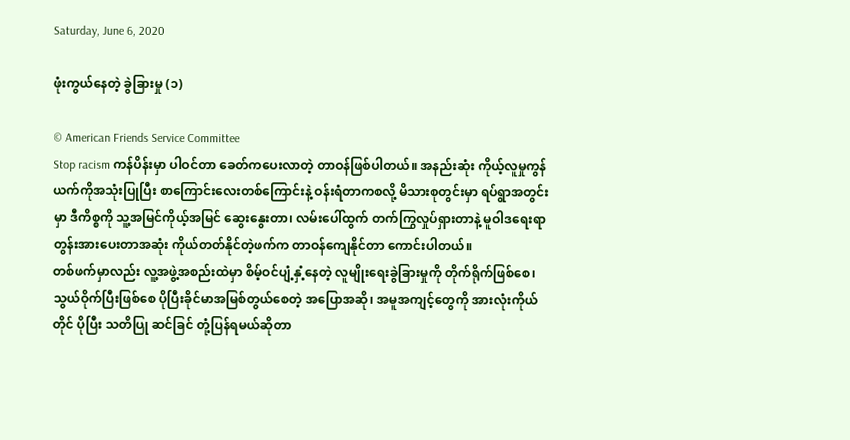Saturday, June 6, 2020

ဖုံးကွယ်နေတဲ့ ခွဲခြားမှု (၁)

© American Friends Service Committee
Stop racism ကန်ပိန်းမှာ ပါဝင်တာ ခေတ်ကပေးလာတဲ့ တာဝန်ဖြစ်ပါတယ်။ အနည်းဆုံး ကိုယ့်လူမှုကွန်ယက်ကိုအသုံးပြုပြီး စာကြောင်းလေးတစ်ကြောင်းနဲ့ ဝန်းရံတာကစလို့ မိသားစုတွင်းမှာ ရပ်ရွာအတွင်းမှာ ဒီကိစ္စကို သူ့အမြင်ကိုယ့်အမြင် ဆွေးနွေးတာ၊ လမ်းပေါ်ထွက် တက်ကြွလှုပ်ရှားတာနဲ့ မူဝါဒရေးရာတွန်းအားပေးတာအဆုံး ကိုယ်တတ်နိုင်တဲ့ဖက်က တာဝန်ကျေနိုင်တာ ကောင်းပါတယ်။
တစ်ဖက်မှာလည်း လူ့အဖွဲ့အစည်းထဲမှာ စိမ့်ဝင်ပျံ့နှံ့နေတဲ့ လူမျိုးရေးခွဲခြားမှုကို တိုက်ရိုက်ဖြစ်စေ၊ သွယ်ဝိုက်ပြီးဖြစ်စေ ပိုပြီးခိုင်မာအမြစ်တွယ်စေတဲ့ အပြောအဆို၊ အမူအကျင့်တွေကို အားလုံးကိုယ်တိုင် ပိုပြီး သတိပြု ဆင်ခြင် တုံ့ပြန်ရမယ်ဆိုတာ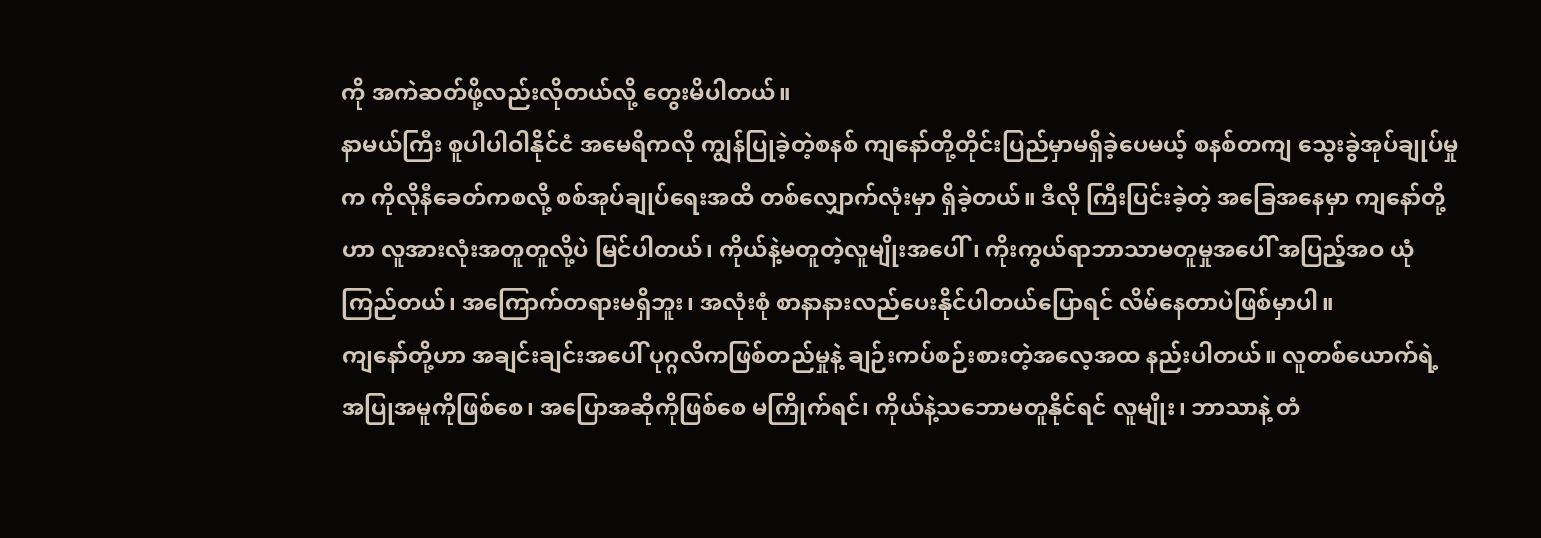ကို အကဲဆတ်ဖို့လည်းလိုတယ်လို့ တွေးမိပါတယ်။
နာမယ်ကြီး စူပါပါဝါနိုင်ငံ အမေရိကလို ကျွန်ပြုခဲ့တဲ့စနစ် ကျနော်တို့တိုင်းပြည်မှာမရှိခဲ့ပေမယ့် စနစ်တကျ သွေးခွဲအုပ်ချုပ်မှုက ကိုလိုနီခေတ်ကစလို့ စစ်အုပ်ချုပ်ရေးအထိ တစ်လျှောက်လုံးမှာ ရှိခဲ့တယ်။ ဒီလို ကြီးပြင်းခဲ့တဲ့ အခြေအနေမှာ ကျနော်တို့ဟာ လူအားလုံးအတူတူလို့ပဲ မြင်ပါတယ်၊ ကိုယ်နဲ့မတူတဲ့လူမျိုးအပေါ်၊ ကိုးကွယ်ရာဘာသာမတူမှုအပေါ် အပြည့်အဝ ယုံကြည်တယ်၊ အကြောက်တရားမရှိဘူး၊ အလုံးစုံ စာနာနားလည်ပေးနိုင်ပါတယ်ပြောရင် လိမ်နေတာပဲဖြစ်မှာပါ။
ကျနော်တို့ဟာ အချင်းချင်းအပေါ် ပုဂ္ဂလိကဖြစ်တည်မှုနဲ့ ချဉ်းကပ်စဉ်းစားတဲ့အလေ့အထ နည်းပါတယ်။ လူတစ်ယောက်ရဲ့ အပြုအမူကိုဖြစ်စေ၊ အပြောအဆိုကိုဖြစ်စေ မကြိုက်ရင်၊ ကိုယ်နဲ့သဘောမတူနိုင်ရင် လူမျိုး၊ ဘာသာနဲ့ တံ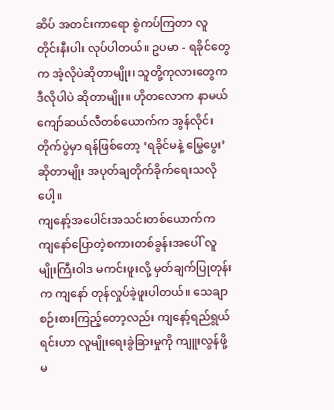ဆိပ် အတင်းကာရော စွဲကပ်ကြတာ လူတိုင်းနီးပါး လုပ်ပါတယ်။ ဥပမာ - ရခိုင်တွေက အဲ့လိုပဲဆိုတာမျိုး၊ သူတို့ကုလားတွေက ဒီလိုပါပဲ ဆိုတာမျိုး။ ဟိုတလောက နာမယ်ကျော်ဆယ်လီတစ်ယောက်က အွန်လိုင်းတိုက်ပွဲမှာ ရန်ဖြစ်တော့ ‘ရခိုင်မနဲ့ မြွေပွေး’ ဆိုတာမျိုး အပုတ်ချတိုက်ခိုက်ရေးသလိုပေါ့။
ကျနော့်အပေါင်းအသင်းတစ်ယောက်က ကျနော်ပြောတဲ့စကားတစ်ခွန်းအပေါ် လူမျိုးကြီးဝါဒ မကင်းဖူးလို့ မှတ်ချက်ပြုတုန်းက ကျနော် တုန်လှုပ်ခဲ့ဖူးပါတယ်။ သေချာစဉ်းစားကြည့်တော့လည်း ကျနော့်ရည်ရွယ်ရင်းဟာ လူမျိုးရေးခွဲခြားမှုကို ကျူးလွန်ဖို့ မ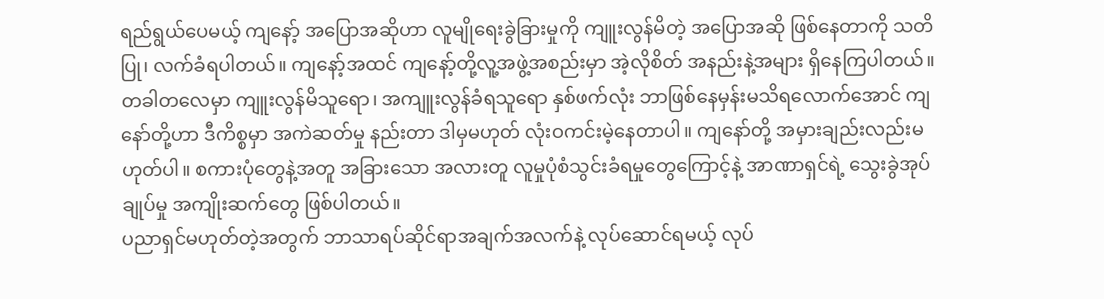ရည်ရွယ်ပေမယ့် ကျနော့် အပြောအဆိုဟာ လူမျိုရေးခွဲခြားမှုကို ကျူးလွန်မိတဲ့ အပြောအဆို ဖြစ်နေတာကို သတိပြု၊ လက်ခံရပါတယ်။ ကျနော့်အထင် ကျနော့်တို့လူ့အဖွဲ့အစည်းမှာ အဲ့လိုစိတ် အနည်းနဲ့အများ ရှိနေကြပါတယ်။ တခါတလေမှာ ကျူးလွန်မိသူရော၊ အကျူးလွန်ခံရသူရော နှစ်ဖက်လုံး ဘာဖြစ်နေမှန်းမသိရလောက်အောင် ကျနော်တို့ဟာ ဒီကိစ္စမှာ အကဲဆတ်မှု နည်းတာ ဒါမှမဟုတ် လုံးဝကင်းမဲ့နေတာပါ။ ကျနော်တို့ အမှားချည်းလည်းမဟုတ်ပါ။ စကားပုံတွေနဲ့အတူ အခြားသော အလားတူ လူမှုပုံစံသွင်းခံရမှုတွေကြောင့်နဲ့ အာဏာရှင်ရဲ့ သွေးခွဲအုပ်ချုပ်မှု အကျိုးဆက်တွေ ဖြစ်ပါတယ်။
ပညာရှင်မဟုတ်တဲ့အတွက် ဘာသာရပ်ဆိုင်ရာအချက်အလက်နဲ့ လုပ်ဆောင်ရမယ့် လုပ်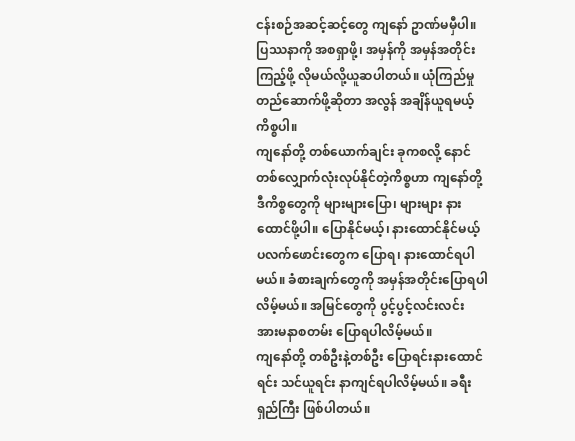ငန်းစဉ်အဆင့်ဆင့်တွေ ကျနော် ဥာဏ်မမှီပါ။ ပြဿနာကို အစရှာဖို့၊ အမှန်ကို အမှန်အတိုင်း ကြည့်ဖို့ လိုမယ်လို့ယူဆပါတယ်။ ယုံကြည်မှုတည်ဆောက်ဖို့ဆိုတာ အလွန် အချိန်ယူရမယ့်ကိစ္စပါ။
ကျနော်တို့ တစ်ယောက်ချင်း ခုကစလို့ နောင်တစ်လျှောက်လုံးလုပ်နိုင်တဲ့ကိစ္စဟာ ကျနော်တို့ ဒီကိစ္စတွေကို များများပြော၊ များများ နားထောင်ဖို့ပါ။ ပြောနိုင်မယ့်၊ နားထောင်နိုင်မယ့် ပလက်ဖောင်းတွေက ပြောရ၊ နားထောင်ရပါမယ်။ ခံစားချက်တွေကို အမှန်အတိုင်းပြောရပါလိမ့်မယ်။ အမြင်တွေကို ပွင့်ပွင့်လင်းလင်း အားမနာစတမ်း ပြောရပါလိမ့်မယ်။
ကျနော်တို့ တစ်ဦးနဲ့တစ်ဦး ပြောရင်းနားထောင်ရင်း သင်ယူရင်း နာကျင်ရပါလိမ့်မယ်။ ခရီးရှည်ကြီး ဖြစ်ပါတယ်။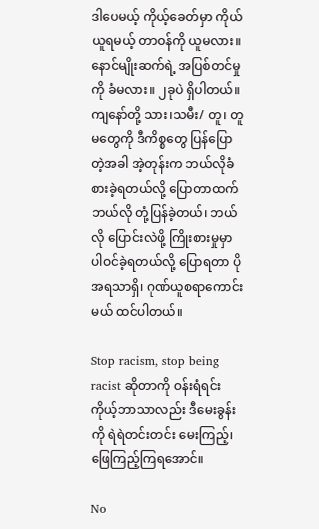ဒါပေမယ့် ကိုယ့်ခေတ်မှာ ကိုယ်ယူရမယ့် တာဝန်ကို ယူမလား။ နောင်မျိုးဆက်ရဲ့ အပြစ်တင်မှုကို ခံမလား။ ၂ခုပဲ ရှိပါတယ်။
ကျနော်တို့ သား၊သမီး/ တူ၊ တူမတွေကို ဒီကိစ္စတွေ ပြန်ပြောတဲ့အခါ အဲ့တုန်းက ဘယ်လိုခံစားခဲ့ရတယ်လို့ ပြောတာထက် ဘယ်လို တုံ့ပြန်ခဲ့တယ်၊ ဘယ်လို ပြောင်းလဲဖို့ ကြိုးစားမှုမှာ ပါဝင်ခဲ့ရတယ်လို့ ပြောရတာ ပို အရသာရှိ၊ ဂုဏ်ယူစရာကောင်းမယ် ထင်ပါတယ်။

Stop racism, stop being racist ဆိုတာကို ဝန်းရံရင်း ကိုယ့်ဘာသာလည်း ဒီမေးခွန်းကို ရဲရဲတင်းတင်း မေးကြည့်၊ ဖြေကြည့်ကြရအောင်။

No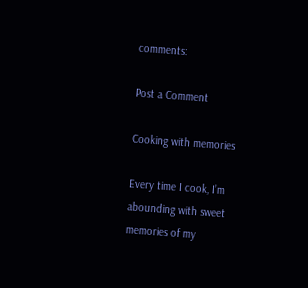comments:

Post a Comment

Cooking with memories

Every time I cook, I’m abounding with sweet memories of my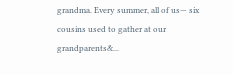grandma. Every summer, all of us— six cousins used to gather at our grandparents&...